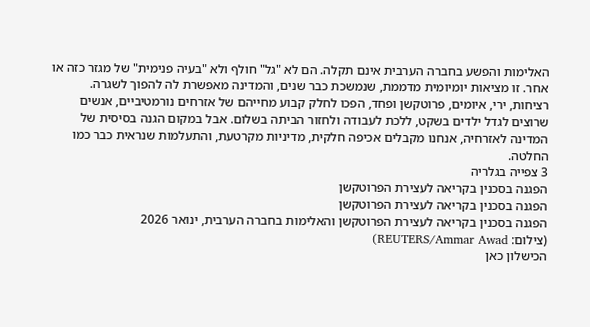האלימות והפשע בחברה הערבית אינם תקלה. הם לא "גל" חולף ולא "בעיה פנימית" של מגזר כזה או אחר. זו מציאות יומיומית מדממת, שנמשכת כבר שנים, והמדינה מאפשרת לה להפוך לשגרה.
רציחות, ירי, איומים, פרוטקשן ופחד, הפכו לחלק קבוע מחייהם של אזרחים נורמטיביים, אנשים שרוצים לגדל ילדים בשקט, ללכת לעבודה ולחזור הביתה בשלום. אבל במקום הגנה בסיסית של המדינה לאזרחיה, אנחנו מקבלים אכיפה חלקית, מדיניות מקרטעת, והתעלמות שנראית כבר כמו החלטה.
3 צפייה בגלריה
הפגנה בסכנין בקריאה לעצירת הפרוטקשן
הפגנה בסכנין בקריאה לעצירת הפרוטקשן
הפגנה בסכנין בקריאה לעצירת הפרוטקשן והאלימות בחברה הערבית, ינואר 2026
(צילום: REUTERS/Ammar Awad)
הכישלון כאן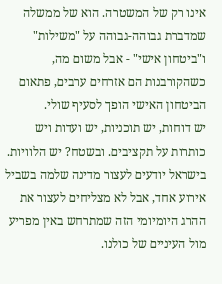אינו רק של המשטרה. הוא של ממשלה שמדברת גבוהה-גבוהה על "משילות" ו"ביטחון אישי" - אבל משום מה, כשהקורבנות הם אזרחים ערבים, פתאום הביטחון האישי הופך לסעיף שולי.
יש דוחות, יש תוכניות, יש ועדות ויש כותרות על תקציבים. ובשטח? יש הלוויות. בישראל יודעים לעצור מדינה שלמה בשביל אירוע אחד, אבל לא מצליחים לעצור את ההרג היומיומי הזה שמתרחש באין מפריע מול העיניים של כולנו.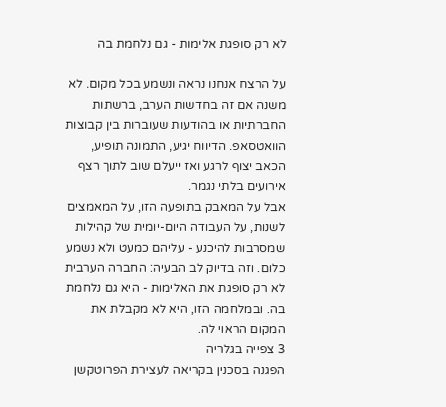לא רק סופגת אלימות - גם נלחמת בה

על הרצח אנחנו נראה ונשמע בכל מקום. לא משנה אם זה בחדשות הערב, ברשתות החברתיות או בהודעות שעוברות בין קבוצות הוואטסאפ. הדיווח יגיע, התמונה תופיע, הכאב יצוף לרגע ואז ייעלם שוב לתוך רצף אירועים בלתי נגמר.
אבל על המאבק בתופעה הזו, על המאמצים לשנות, על העבודה היום-יומית של קהילות שמסרבות להיכנע - עליהם כמעט ולא נשמע כלום. וזה בדיוק לב הבעיה: החברה הערבית לא רק סופגת את האלימות - היא גם נלחמת בה. ובמלחמה הזו, היא לא מקבלת את המקום הראוי לה.
3 צפייה בגלריה
הפגנה בסכנין בקריאה לעצירת הפרוטקשן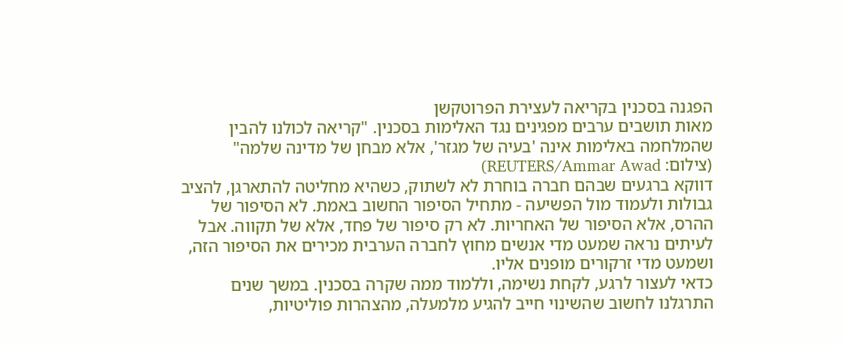הפגנה בסכנין בקריאה לעצירת הפרוטקשן
מאות תושבים ערבים מפגינים נגד האלימות בסכנין. "קריאה לכולנו להבין שהמלחמה באלימות אינה 'בעיה של מגזר', אלא מבחן של מדינה שלמה"
(צילום: REUTERS/Ammar Awad)
דווקא ברגעים שבהם חברה בוחרת לא לשתוק, כשהיא מחליטה להתארגן, להציב גבולות ולעמוד מול הפשיעה - מתחיל הסיפור החשוב באמת. לא הסיפור של ההרס, אלא הסיפור של האחריות. לא רק סיפור של פחד, אלא של תקווה. אבל לעיתים נראה שמעט מדי אנשים מחוץ לחברה הערבית מכירים את הסיפור הזה, ושמעט מדי זרקורים מופנים אליו.
כדאי לעצור לרגע, לקחת נשימה, וללמוד ממה שקרה בסכנין. במשך שנים התרגלנו לחשוב שהשינוי חייב להגיע מלמעלה, מהצהרות פוליטיות,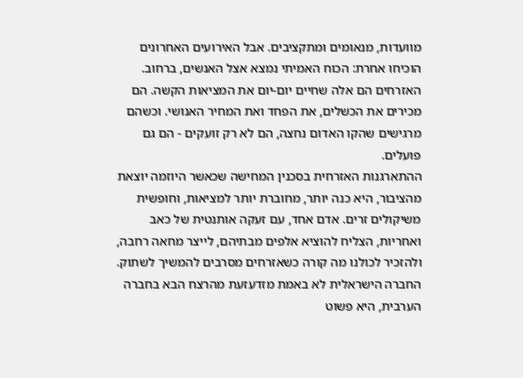מוועדות, מנאומים ומתקציבים. אבל האירועים האחרונים הוכיחו אחרת: הכוח האמיתי נמצא אצל האנשים, ברחוב.
האזרחים הם אלה שחיים יום-יום את המציאות הקשה. הם מכירים את הכשלים, את הפחד ואת המחיר האנושי. וכשהם מרגישים שהקו האדום נחצה, הם לא רק זועקים - הם גם פועלים.
ההתארגנות האזרחית בסכנין המחישה שכאשר היוזמה יוצאת מהציבור, היא כנה יותר, מחוברת יותר למציאות, וחופשית משיקולים זרים. אדם אחד, עם זעקה אותנטית של כאב ואחריות, הצליח להוציא אלפים מבתיהם, לייצר מחאה רחבה, ולהזכיר לכולנו מה קורה כשאזרחים מסרבים להמשיך לשתוק.
החברה הישראלית לא באמת מזדעזעת מהרצח הבא בחברה הערבית, היא פשוט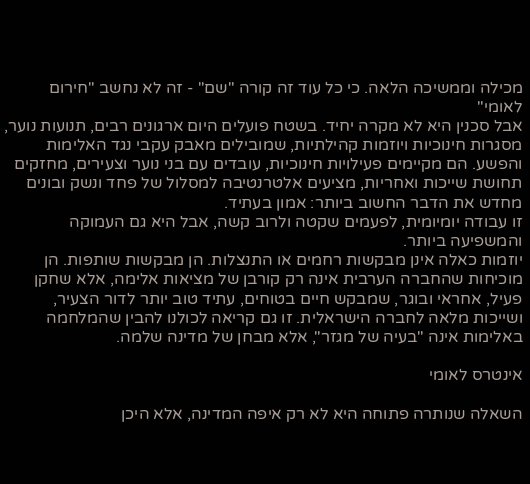מכילה וממשיכה הלאה. כי כל עוד זה קורה "שם" - זה לא נחשב "חירום לאומי"
אבל סכנין היא לא מקרה יחיד. בשטח פועלים היום ארגונים רבים, תנועות נוער, מסגרות חינוכיות ויוזמות קהילתיות, שמובילים מאבק עקבי נגד האלימות והפשע. הם מקיימים פעילויות חינוכיות, עובדים עם בני נוער וצעירים, מחזקים תחושת שייכות ואחריות, מציעים אלטרנטיבה למסלול של פחד ונשק ובונים מחדש את הדבר החשוב ביותר: אמון בעתיד.
זו עבודה יומיומית, לפעמים שקטה ולרוב קשה, אבל היא גם העמוקה והמשפיעה ביותר.
יוזמות כאלה אינן מבקשות רחמים או התנצלות. הן מבקשות שותפות. הן מוכיחות שהחברה הערבית אינה רק קורבן של מציאות אלימה, אלא שחקן פעיל, אחראי ובוגר, שמבקש חיים בטוחים, עתיד טוב יותר לדור הצעיר, ושייכות מלאה לחברה הישראלית. זו גם קריאה לכולנו להבין שהמלחמה באלימות אינה "בעיה של מגזר", אלא מבחן של מדינה שלמה.

אינטרס לאומי

השאלה שנותרה פתוחה היא לא רק איפה המדינה, אלא היכן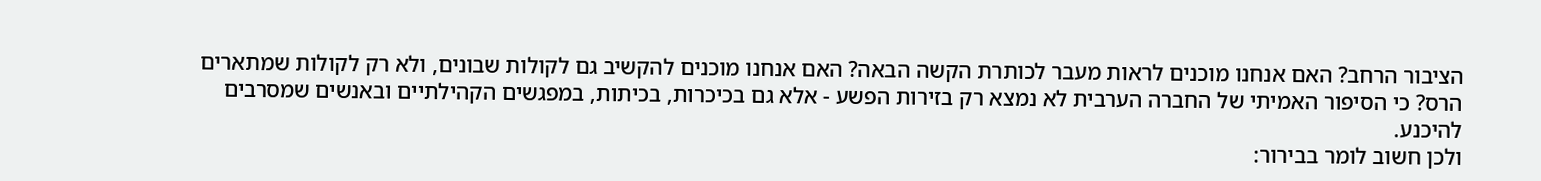הציבור הרחב? האם אנחנו מוכנים לראות מעבר לכותרת הקשה הבאה? האם אנחנו מוכנים להקשיב גם לקולות שבונים, ולא רק לקולות שמתארים הרס? כי הסיפור האמיתי של החברה הערבית לא נמצא רק בזירות הפשע - אלא גם בכיכרות, בכיתות, במפגשים הקהילתיים ובאנשים שמסרבים להיכנע.
ולכן חשוב לומר בבירור: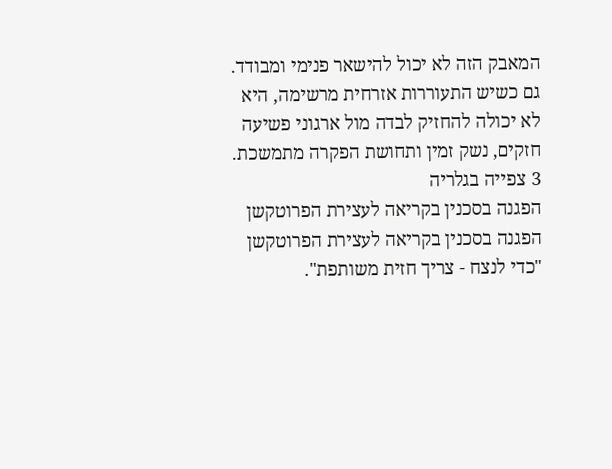המאבק הזה לא יכול להישאר פנימי ומבודד. גם כשיש התעוררות אזרחית מרשימה, היא לא יכולה להחזיק לבדה מול ארגוני פשיעה חזקים, נשק זמין ותחושת הפקרה מתמשכת.
3 צפייה בגלריה
הפגנה בסכנין בקריאה לעצירת הפרוטקשן
הפגנה בסכנין בקריאה לעצירת הפרוטקשן
"כדי לנצח - צריך חזית משותפת".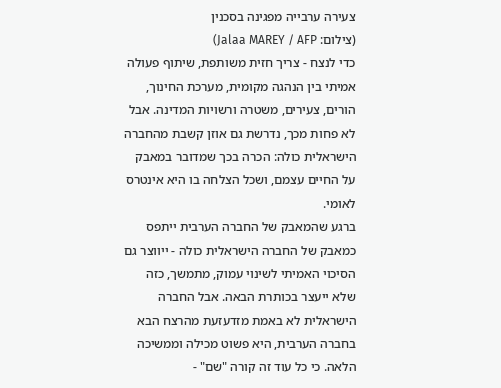צעירה ערבייה מפגינה בסכנין
(צילום: Jalaa MAREY / AFP)
כדי לנצח - צריך חזית משותפת, שיתוף פעולה אמיתי בין הנהגה מקומית, מערכת החינוך, הורים, צעירים, משטרה ורשויות המדינה. אבל לא פחות מכך, נדרשת גם אוזן קשבת מהחברה הישראלית כולה: הכרה בכך שמדובר במאבק על החיים עצמם, ושכל הצלחה בו היא אינטרס לאומי.
ברגע שהמאבק של החברה הערבית ייתפס כמאבק של החברה הישראלית כולה - ייווצר גם הסיכוי האמיתי לשינוי עמוק, מתמשך, כזה שלא ייעצר בכותרת הבאה. אבל החברה הישראלית לא באמת מזדעזעת מהרצח הבא בחברה הערבית, היא פשוט מכילה וממשיכה הלאה. כי כל עוד זה קורה "שם" -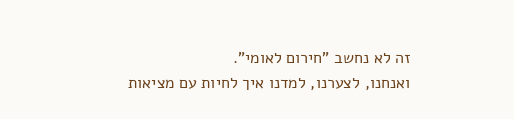זה לא נחשב "חירום לאומי".
ואנחנו, לצערנו, למדנו איך לחיות עם מציאות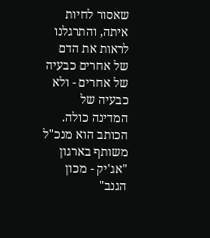שאסור לחיות איתה, והתרגלנו לראות את הדם של אחרים כבעיה של אחרים - ולא כבעיה של המדינה כולה.
הכותב הוא מנכ"ל משותף בארגון "אג'יק - מכון הגנב"